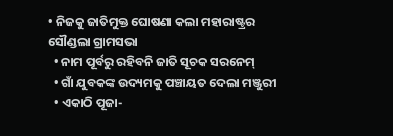• ନିଜକୁ ଜାତିମୁକ୍ତ ଘୋଷଣା କଲା ମହାରାଷ୍ଟ୍ରର ସୌଣ୍ଡଲା ଗ୍ରାମସଭା
  • ନାମ ପୂର୍ବରୁ ରହିବନି ଜାତି ସୂଚକ ସରନେମ୍
  • ଗାଁ ଯୁବକଙ୍କ ଉଦ୍ୟମକୁ ପଞ୍ଚାୟତ ଦେଲା ମଞ୍ଜୁରୀ
  • ଏକାଠି ପୂଜା-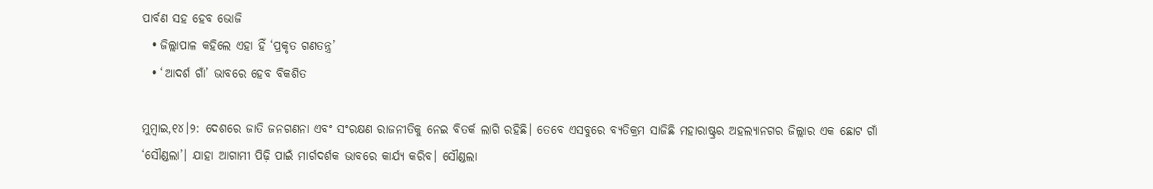ପାର୍ବଣ ସହ ହେବ ଭୋଜି
  • ଜିଲ୍ଲାପାଳ କହିଲେ ଏହା ହିଁ ‘ପ୍ରକୃତ ଗଣତନ୍ତ୍ର’
  • ‘ଆଦର୍ଶ ଗାଁ’ ଭାବରେ ହେବ ବିକଶିତ

ମୁମ୍ବାଇ,୧୪।୨: ଦେଶରେ ଜାତି ଜନଗଣନା ଏବଂ ସଂରକ୍ଷଣ ରାଜନୀତିକୁ ନେଇ ବିତର୍କ ଲାଗି ରହିଛି। ତେବେ ଏସବୁରେ ବ୍ୟତିକ୍ରମ ସାଜିଛି ମହାରାଷ୍ଟ୍ରର ଅହଲ୍ୟାନଗର ଜିଲ୍ଲାର ଏକ ଛୋଟ ଗାଁ ‘ସୌଣ୍ଡଲା’। ଯାହା ଆଗାମୀ ପିଢ଼ି ପାଇଁ ମାର୍ଗଦର୍ଶକ ଭାବରେ କାର୍ଯ୍ୟ କରିବ। ସୌଣ୍ଡଲା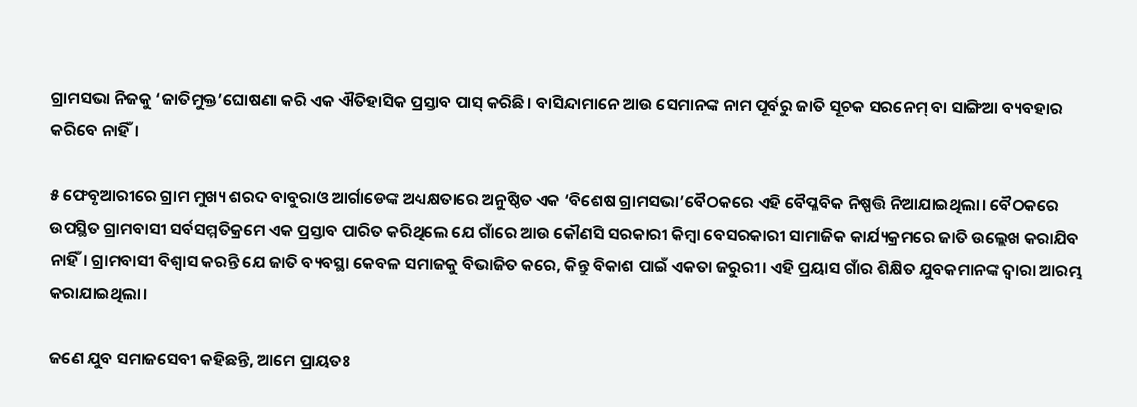ଗ୍ରାମସଭା ନିଜକୁ ‘ଜାତିମୁକ୍ତ’ଘୋଷଣା କରି ଏକ ଐତିହାସିକ ପ୍ରସ୍ତାବ ପାସ୍ କରିଛି। ବାସିନ୍ଦାମାନେ ଆଉ ସେମାନଙ୍କ ନାମ ପୂର୍ବରୁ ଜାତି ସୂଚକ ସରନେମ୍ ବା ସାଙ୍ଗିଆ ବ୍ୟବହାର କରିବେ ନାହିଁ।

୫ ଫେବୃଆରୀରେ ଗ୍ରାମ ମୁଖ୍ୟ ଶରଦ ବାବୁରାଓ ଆର୍ଗାଡେଙ୍କ ଅଧ୍ୟକ୍ଷତାରେ ଅନୁଷ୍ଠିତ ଏକ ‘ବିଶେଷ ଗ୍ରାମସଭା’ବୈଠକରେ ଏହି ବୈପ୍ଳବିକ ନିଷ୍ପତ୍ତି ନିଆଯାଇଥିଲା। ବୈଠକରେ ଉପସ୍ଥିତ ଗ୍ରାମବାସୀ ସର୍ବସମ୍ମତିକ୍ରମେ ଏକ ପ୍ରସ୍ତାବ ପାରିତ କରିଥିଲେ ଯେ ଗାଁରେ ଆଉ କୌଣସି ସରକାରୀ କିମ୍ବା ବେସରକାରୀ ସାମାଜିକ କାର୍ଯ୍ୟକ୍ରମରେ ଜାତି ଉଲ୍ଲେଖ କରାଯିବ ନାହିଁ। ଗ୍ରାମବାସୀ ବିଶ୍ୱାସ କରନ୍ତି ଯେ ଜାତି ବ୍ୟବସ୍ଥା କେବଳ ସମାଜକୁ ବିଭାଜିତ କରେ, କିନ୍ତୁ ବିକାଶ ପାଇଁ ଏକତା ଜରୁରୀ। ଏହି ପ୍ରୟାସ ଗାଁର ଶିକ୍ଷିତ ଯୁବକମାନଙ୍କ ଦ୍ୱାରା ଆରମ୍ଭ କରାଯାଇଥିଲା।

ଜଣେ ଯୁବ ସମାଜସେବୀ କହିଛନ୍ତି, ଆମେ ପ୍ରାୟତଃ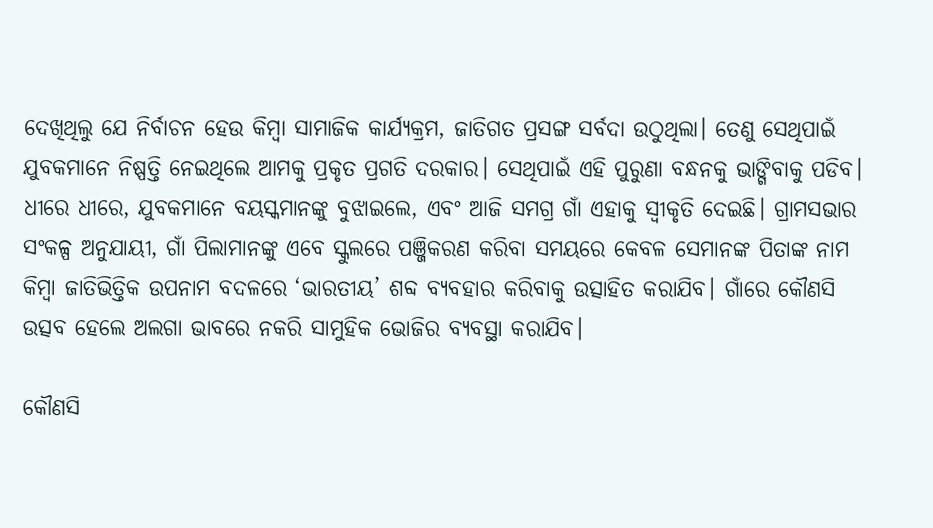ଦେଖିଥିଲୁ ଯେ ନିର୍ବାଚନ ହେଉ କିମ୍ବା ସାମାଜିକ କାର୍ଯ୍ୟକ୍ରମ, ଜାତିଗତ ପ୍ରସଙ୍ଗ ସର୍ବଦା ଉଠୁଥିଲା। ତେଣୁ ସେଥିପାଇଁ ଯୁବକମାନେ ନିଷ୍ପତ୍ତି ନେଇଥିଲେ ଆମକୁ ପ୍ରକୃତ ପ୍ରଗତି ଦରକାର। ସେଥିପାଇଁ ଏହି ପୁରୁଣା ବନ୍ଧନକୁ ଭାଙ୍ଗିବାକୁ ପଡିବ। ଧୀରେ ଧୀରେ, ଯୁବକମାନେ ବୟସ୍କମାନଙ୍କୁ ବୁଝାଇଲେ, ଏବଂ ଆଜି ସମଗ୍ର ଗାଁ ଏହାକୁ ସ୍ବୀକୃତି ଦେଇଛି। ଗ୍ରାମସଭାର ସଂକଳ୍ପ ଅନୁଯାୟୀ, ଗାଁ ପିଲାମାନଙ୍କୁ ଏବେ ସ୍କୁଲରେ ପଞ୍ଜିକରଣ କରିବା ସମୟରେ କେବଳ ସେମାନଙ୍କ ପିତାଙ୍କ ନାମ କିମ୍ବା ଜାତିଭିତ୍ତିକ ଉପନାମ ବଦଳରେ ‘ଭାରତୀୟ’ ଶବ୍ଦ ବ୍ୟବହାର କରିବାକୁ ଉତ୍ସାହିତ କରାଯିବ। ଗାଁରେ କୌଣସି ଉତ୍ସବ ହେଲେ ଅଲଗା ଭାବରେ ନକରି ସାମୁହିକ ଭୋଜିର ବ୍ୟବସ୍ଥା କରାଯିବ।

କୌଣସି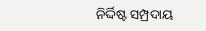ନିର୍ଦ୍ଦିଷ୍ଟ ସମ୍ପ୍ରଦାୟ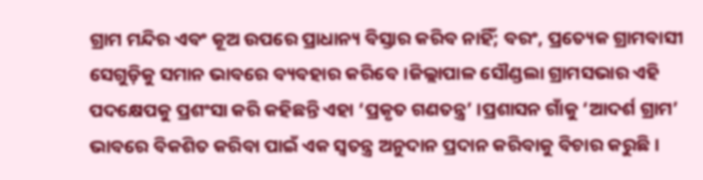ଗ୍ରାମ ମନ୍ଦିର ଏବଂ କୂଅ ଉପରେ ପ୍ରାଧାନ୍ୟ ବିସ୍ତାର କରିବ ନାହିଁ; ବରଂ, ପ୍ରତ୍ୟେକ ଗ୍ରାମବାସୀ ସେଗୁଡ଼ିକୁ ସମାନ ଭାବରେ ବ୍ୟବହାର କରିବେ।ଜିଲ୍ଲାପାଳ ସୌଣ୍ଡଲା ଗ୍ରାମସଭାର ଏହି ପଦକ୍ଷେପକୁ ପ୍ରଶଂସା କରି କହିଛନ୍ତି ଏହା ‘ପ୍ରକୃତ ଗଣତନ୍ତ୍ର’ ।ପ୍ରଶାସନ ଗାଁକୁ ‘ଆଦର୍ଶ ଗ୍ରାମ’ ଭାବରେ ବିକଶିତ କରିବା ପାଇଁ ଏକ ସ୍ୱତନ୍ତ୍ର ଅନୁଦାନ ପ୍ରଦାନ କରିବାକୁ ବିଚାର କରୁଛି।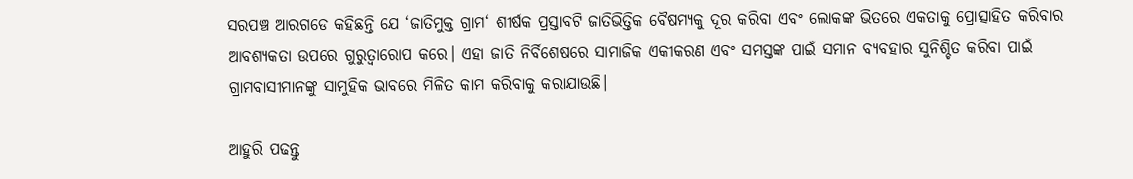ସରପଞ୍ଚ ଆରଗଡେ କହିଛନ୍ତି ଯେ ‘ଜାତିମୁକ୍ତ ଗ୍ରାମ‘ ଶୀର୍ଷକ ପ୍ରସ୍ତାବଟି ଜାତିଭିତ୍ତିକ ବୈଷମ୍ୟକୁ ଦୂର କରିବା ଏବଂ ଲୋକଙ୍କ ଭିତରେ ଏକତାକୁ ପ୍ରୋତ୍ସାହିତ କରିବାର ଆବଶ୍ୟକତା ଉପରେ ଗୁରୁତ୍ୱାରୋପ କରେ। ଏହା ଜାତି ନିର୍ବିଶେଷରେ ସାମାଜିକ ଏକୀକରଣ ଏବଂ ସମସ୍ତଙ୍କ ପାଇଁ ସମାନ ବ୍ୟବହାର ସୁନିଶ୍ଚିତ କରିବା ପାଇଁ ଗ୍ରାମବାସୀମାନଙ୍କୁ ସାମୁହିକ ଭାବରେ ମିଳିତ କାମ କରିବାକୁ କରାଯାଉଛି।

ଆହୁରି ପଢନ୍ତୁ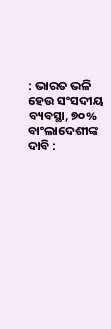: ଭାରତ ଭଳି ହେଉ ସଂସଦୀୟ ବ୍ୟବସ୍ଥା, ୭୦% ବାଂଲାଦେଶୀଙ୍କ ଦାବି :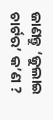ଜାଣନ୍ତୁ ‘ଜୁଲାଇ ଚାର୍ଟର’ କ’ଣ ?